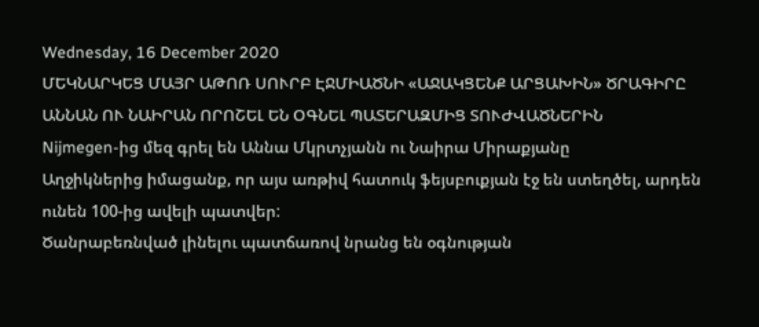Wednesday, 16 December 2020
ՄԵԿՆԱՐԿԵՑ ՄԱՅՐ ԱԹՈՌ ՍՈՒՐԲ ԷՋՄԻԱԾՆԻ «ԱՋԱԿՑԵՆՔ ԱՐՑԱԽԻՆ» ԾՐԱԳԻՐԸ
ԱՆՆԱՆ ՈՒ ՆԱԻՐԱՆ ՈՐՈՇԵԼ ԵՆ ՕԳՆԵԼ ՊԱՏԵՐԱԶՄԻՑ ՏՈՒԺՎԱԾՆԵՐԻՆ
Nijmegen-ից մեզ գրել են Աննա Մկրտչյանն ու Նաիրա Միրաքյանը
Աղջիկներից իմացանք, որ այս առթիվ հատուկ ֆեյսբուքյան էջ են ստեղծել, արդեն ունեն 100-ից ավելի պատվեր:
Ծանրաբեռնված լինելու պատճառով նրանց են օգնության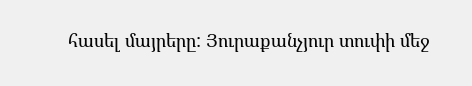հասել մայրերը: Յուրաքանչյուր տուփի մեջ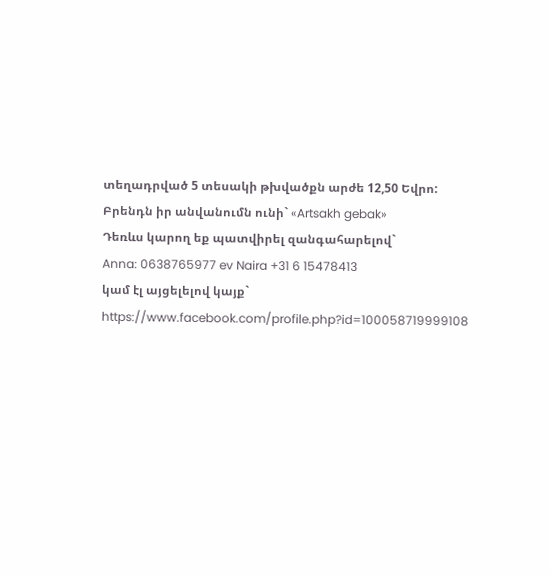տեղադրված 5 տեսակի թխվածքն արժե 12,50 Եվրո: Բրենդն իր անվանումն ունի` «Artsakh gebak»
Դեռևս կարող եք պատվիրել զանգահարելով`
Anna: 0638765977 ev Naira +31 6 15478413
կամ էլ այցելելով կայք`
https://www.facebook.com/profile.php?id=100058719999108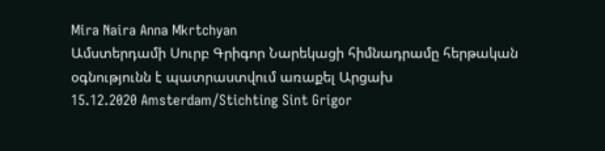Mira Naira Anna Mkrtchyan
Ամստերդամի Սուրբ Գրիգոր Նարեկացի հիմնադրամը հերթական օգնությունն է պատրաստվում առաքել Արցախ
15.12.2020 Amsterdam/Stichting Sint Grigor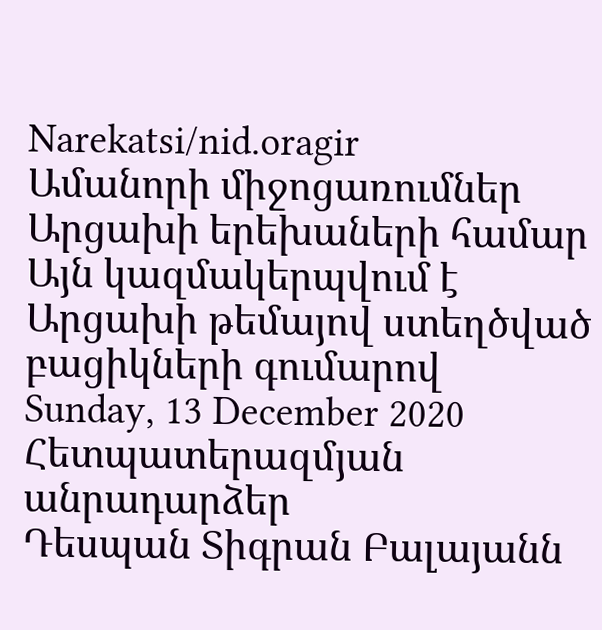Narekatsi/nid.oragir
Ամանորի միջոցառումներ Արցախի երեխաների համար
Այն կազմակերպվում է Արցախի թեմայով ստեղծված բացիկների գումարով
Sunday, 13 December 2020
Հետպատերազմյան անրադարձեր
Դեսպան Տիգրան Բալայանն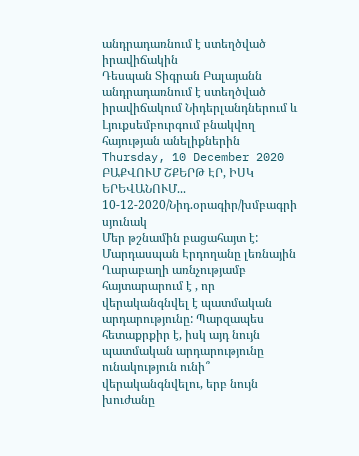անդրադառնում է ստեղծված իրավիճակին
Դեսպան Տիգրան Բալայանն անդրադառնում է ստեղծված իրավիճակում Նիդերլանդներում և Լյուքսեմբուրգում բնակվող հայության անելիքներին
Thursday, 10 December 2020
ԲԱՔՎՈՒՄ ՇՔԵՐԹ ԷՐ, ԻՍԿ ԵՐԵՎԱՆՈՒՄ...
10-12-2020/Նիդ.օրագիր/խմբագրի սյունակ
Մեր թշնամին բացահայտ է: Մարդասպան Էրդողանը լեռնային Ղարաբաղի առնչությամբ հայտարարում է , որ վերականգնվել է պատմական արդարությունը: Պարզապես հետաքրքիր է, իսկ այդ նույն պատմական արդարությունը ունակություն ունի՞ վերականգնվելու, երբ նույն խուժանը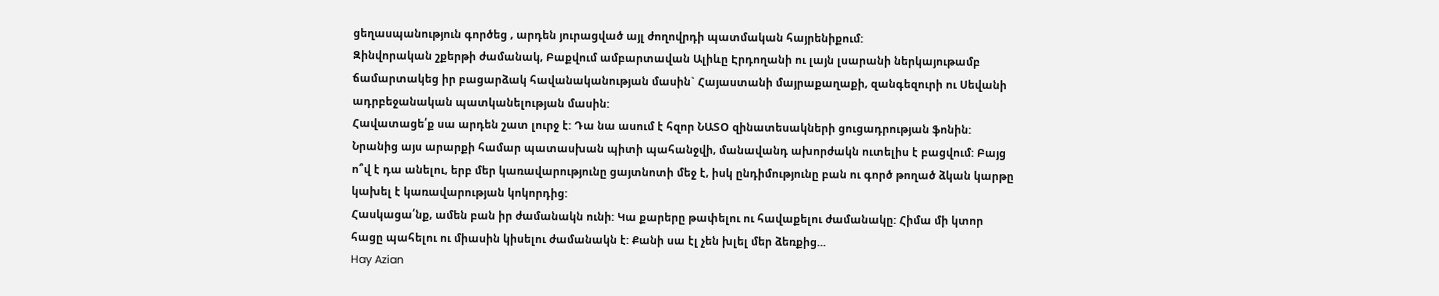ցեղասպանություն գործեց , արդեն յուրացված այլ ժողովրդի պատմական հայրենիքում:
Զինվորական շքերթի ժամանակ, Բաքվում ամբարտավան Ալիևը Էրդողանի ու լայն լսարանի ներկայութամբ ճամարտակեց իր բացարձակ հավանականության մասին` Հայաստանի մայրաքաղաքի, զանգեզուրի ու Սեվանի ադրբեջանական պատկանելության մասին:
Հավատացե՛ք սա արդեն շատ լուրջ է: Դա նա ասում է հզոր ՆԱՏՕ զինատեսակների ցուցադրության ֆոնին:
Նրանից այս արարքի համար պատասխան պիտի պահանջվի, մանավանդ ախորժակն ուտելիս է բացվում: Բայց ո՞վ է դա անելու, երբ մեր կառավարությունը ցայտնոտի մեջ է, իսկ ընդիմությունը բան ու գործ թողած ձկան կարթը կախել է կառավարության կոկորդից:
Հասկացա՛նք, ամեն բան իր ժամանակն ունի: Կա քարերը թափելու ու հավաքելու ժամանակը: Հիմա մի կտոր հացը պահելու ու միասին կիսելու ժամանակն է: Քանի սա էլ չեն խլել մեր ձեռքից...
Hay Azian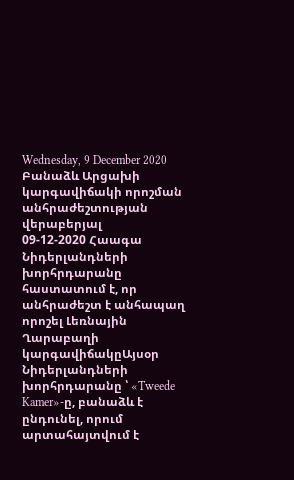Wednesday, 9 December 2020
Բանաձև Արցախի կարգավիճակի որոշման անհրաժեշտության վերաբերյալ
09-12-2020 Հաագա
Նիդերլանդների խորհրդարանը հաստատում է, որ անհրաժեշտ է անհապաղ որոշել Լեռնային Ղարաբաղի կարգավիճակըԱյսօր Նիդերլանդների խորհրդարանը ՝ «Tweede Kamer»-ը, բանաձև է ընդունել, որում արտահայտվում է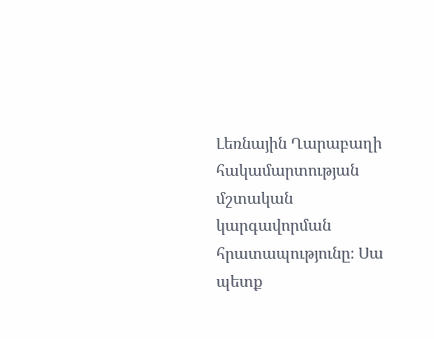Լեռնային Ղարաբաղի հակամարտության մշտական կարգավորման հրատապությունը։ Սա պետք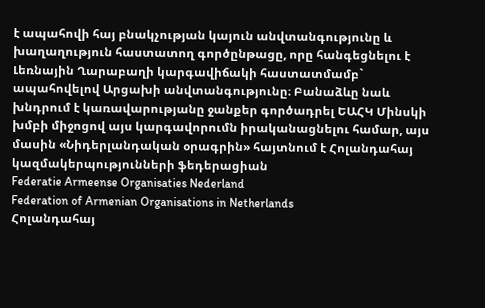է ապահովի հայ բնակչության կայուն անվտանգությունը և խաղաղություն հաստատող գործընթացը, որը հանգեցնելու է Լեռնային Ղարաբաղի կարգավիճակի հաստատմամբ` ապահովելով Արցախի անվտանգությունը։ Բանաձևը նաև խնդրում է կառավարությանը ջանքեր գործադրել ԵԱՀԿ Մինսկի խմբի միջոցով այս կարգավորումն իրականացնելու համար, այս մասին «Նիդերլանդական օրագրին» հայտնում է Հոլանդահայ կազմակերպությունների ֆեդերացիան
Federatie Armeense Organisaties Nederland
Federation of Armenian Organisations in Netherlands
Հոլանդահայ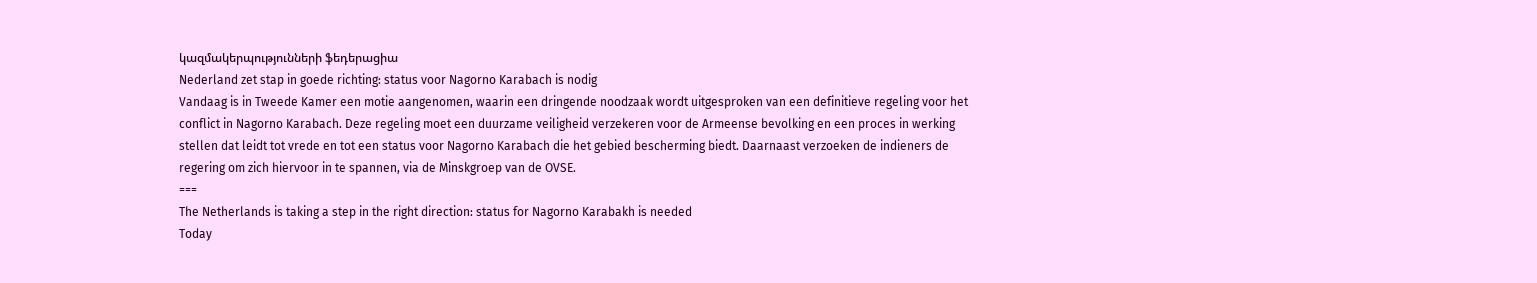կազմակերպությունների ֆեդերացիա
Nederland zet stap in goede richting: status voor Nagorno Karabach is nodig
Vandaag is in Tweede Kamer een motie aangenomen, waarin een dringende noodzaak wordt uitgesproken van een definitieve regeling voor het conflict in Nagorno Karabach. Deze regeling moet een duurzame veiligheid verzekeren voor de Armeense bevolking en een proces in werking stellen dat leidt tot vrede en tot een status voor Nagorno Karabach die het gebied bescherming biedt. Daarnaast verzoeken de indieners de regering om zich hiervoor in te spannen, via de Minskgroep van de OVSE.
===
The Netherlands is taking a step in the right direction: status for Nagorno Karabakh is needed
Today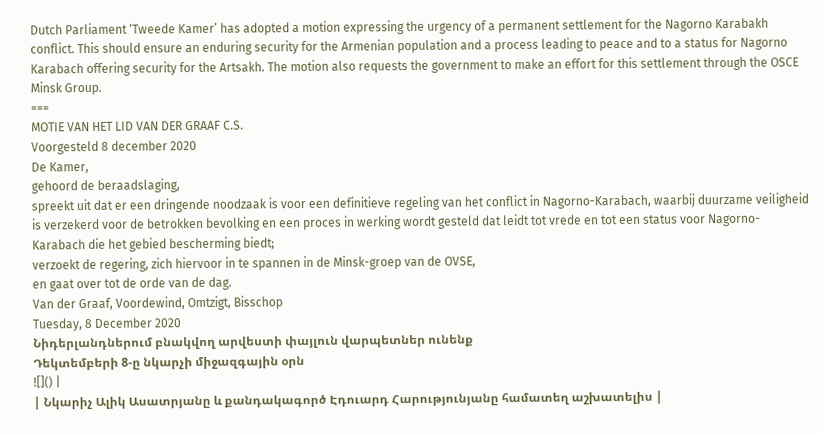Dutch Parliament ‘Tweede Kamer’ has adopted a motion expressing the urgency of a permanent settlement for the Nagorno Karabakh conflict. This should ensure an enduring security for the Armenian population and a process leading to peace and to a status for Nagorno Karabach offering security for the Artsakh. The motion also requests the government to make an effort for this settlement through the OSCE Minsk Group.
===
MOTIE VAN HET LID VAN DER GRAAF C.S.
Voorgesteld 8 december 2020
De Kamer,
gehoord de beraadslaging,
spreekt uit dat er een dringende noodzaak is voor een definitieve regeling van het conflict in Nagorno-Karabach, waarbij duurzame veiligheid is verzekerd voor de betrokken bevolking en een proces in werking wordt gesteld dat leidt tot vrede en tot een status voor Nagorno-Karabach die het gebied bescherming biedt;
verzoekt de regering, zich hiervoor in te spannen in de Minsk-groep van de OVSE,
en gaat over tot de orde van de dag.
Van der Graaf, Voordewind, Omtzigt, Bisschop
Tuesday, 8 December 2020
Նիդերլանդներում բնակվող արվեստի փայլուն վարպետներ ունենք
Դեկտեմբերի 8-ը նկարչի միջազգային օրն
![]() |
| Նկարիչ Ալիկ Ասատրյանը և քանդակագործ Էդուարդ Հարությունյանը համատեղ աշխատելիս |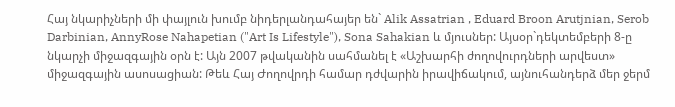Հայ նկարիչների մի փայլուն խումբ նիդերլանդահայեր են` Alik Assatrian , Eduard Broon Arutjnian, Serob Darbinian, AnnyRose Nahapetian ("Art Is Lifestyle"), Sona Sahakian և մյուսներ: Այսօր`դեկտեմբերի 8-ը նկարչի միջազգային օրն է: Այն 2007 թվականին սահմանել է «Աշխարհի ժողովուրդների արվեստ» միջազգային ասոսացիան: Թեև Հայ Ժողովրդի համար դժվարին իրավիճակում, այնուհանդերձ մեր ջերմ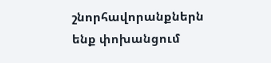շնորհավորանքներն ենք փոխանցում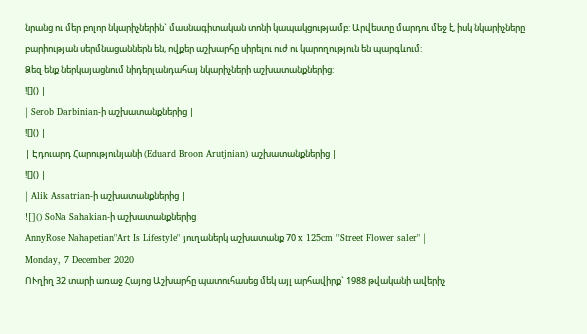նրանց ու մեր բոլոր նկարիչներին` մասնագիտական տոնի կապակցությամբ: Արվեստը մարդու մեջ է, իսկ նկարիչները բարիության սերմնացաններն են, ովքեր աշխարհը սիրելու ուժ ու կարողություն են պարգևում:
Ձեզ ենք ներկայացնում նիդերլանդահայ նկարիչների աշխատանքներից:
![]() |
| Serob Darbinian-ի աշխատանքներից |
![]() |
| Էդուարդ Հարությունյանի (Eduard Broon Arutjnian) աշխատանքներից |
![]() |
| Alik Assatrian-ի աշխատանքներից |
![]() SoNa Sahakian-ի աշխատանքներից
AnnyRose Nahapetian"Art Is Lifestyle" յուղաներկ աշխատանք 70 x 125cm ''Street Flower saler" |
Monday, 7 December 2020
ՈՒղիղ 32 տարի առաջ Հայոց Աշխարհը պատուհասեց մեկ այլ արհավիրք` 1988 թվականի ավերիչ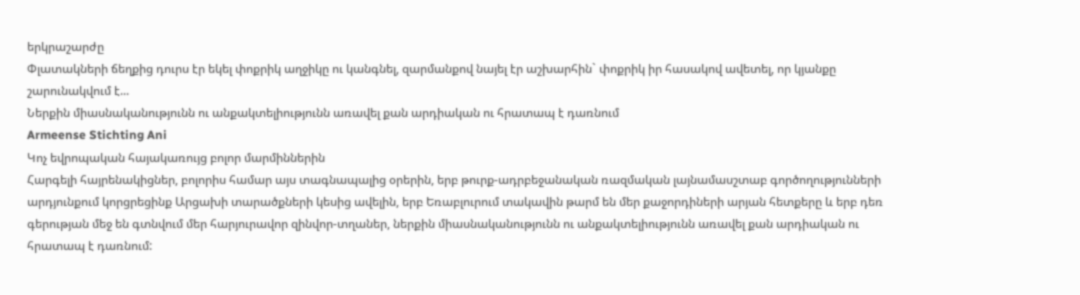երկրաշարժը
Փլատակների ճեղքից դուրս էր եկել փոքրիկ աղջիկը ու կանգնել, զարմանքով նայել էր աշխարհին` փոքրիկ իր հասակով ավետել, որ կյանքը շարունակվում է...
Ներքին միասնականությունն ու անքակտելիությունն առավել քան արդիական ու հրատապ է դառնում
Armeense Stichting Ani
Կոչ եվրոպական հայակառույց բոլոր մարմիններին
Հարգելի հայրենակիցներ, բոլորիս համար այս տագնապալից օրերին, երբ թուրք-ադրբեջանական ռազմական լայնամասշտաբ գործողությունների արդյունքում կորցրեցինք Արցախի տարածքների կեսից ավելին, երբ Եռաբլուրում տակավին թարմ են մեր քաջորդիների արյան հետքերը և երբ դեռ գերության մեջ են գտնվում մեր հարյուրավոր զինվոր-տղաներ, ներքին միասնականությունն ու անքակտելիությունն առավել քան արդիական ու հրատապ է դառնում: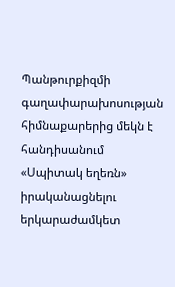Պանթուրքիզմի գաղափարախոսության հիմնաքարերից մեկն է հանդիսանում «Սպիտակ եղեռն» իրականացնելու երկարաժամկետ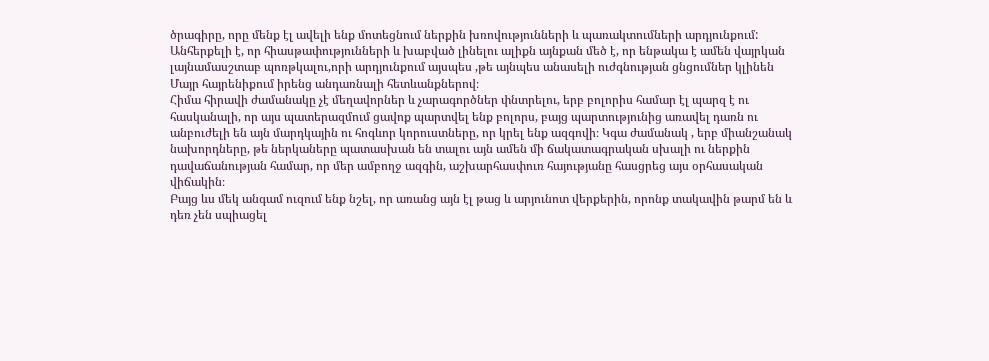ծրագիրը, որը մենք էլ ավելի ենք մոտեցնում ներքին խռովությունների և պառակտումների արդյունքում:
Անհերքելի է, որ հիասթափությունների և խաբված լինելու ալիքն այնքան մեծ է, որ ենթակա է ամեն վայրկան լայնամասշտաբ պոռթկալու,որի արդյունքում այսպես ,թե այնպես անասելի ուժգնության ցնցումներ կլինեն Մայր հայրենիքում իրենց անդառնալի հետևանքներով։
Հիմա հիրավի ժամանակը չէ մեղավորներ և չարագործներ փնտրելու, երբ բոլորիս համար էլ պարզ է ու հասկանալի, որ այս պատերազմում ցավոք պարտվել ենք բոլորս, բայց պարտությունից առավել դառն ու անբուժելի են այն մարդկային ու հոգևոր կորուստները, որ կրել ենք ազգովի։ Կգա ժամանակ , երբ միանշանակ նախորդները, թե ներկաները պատասխան են տալու այն ամեն մի ճակատագրական սխալի ու ներքին դավաճանության համար, որ մեր ամբողջ ազգին, աշխարհասփուռ հայությանը հասցրեց այս օրհասական վիճակին։
Բայց ևս մեկ անգամ ուզում ենք նշել, որ առանց այն էլ թաց և արյունոտ վերքերին, որոնք տակավին թարմ են և դեռ չեն սպիացել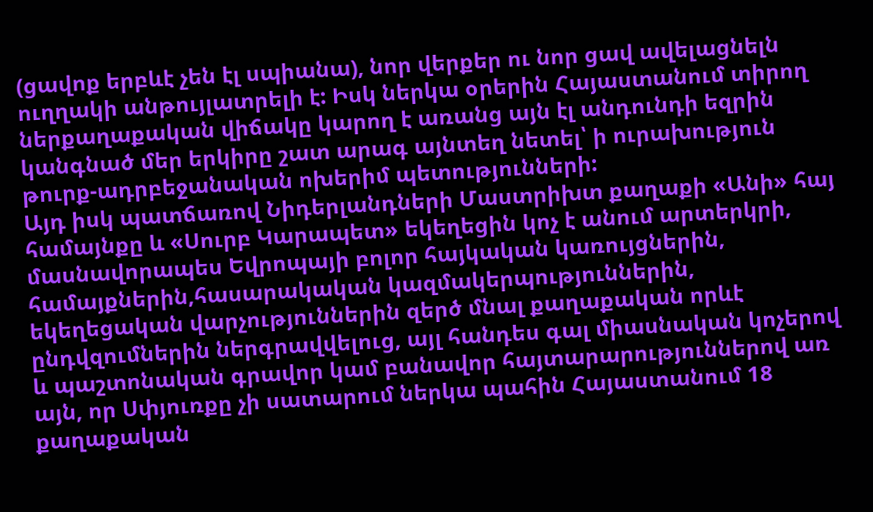(ցավոք երբևէ չեն էլ սպիանա), նոր վերքեր ու նոր ցավ ավելացնելն ուղղակի անթույլատրելի է: Իսկ ներկա օրերին Հայաստանում տիրող ներքաղաքական վիճակը կարող է առանց այն էլ անդունդի եզրին կանգնած մեր երկիրը շատ արագ այնտեղ նետել՝ ի ուրախություն թուրք-ադրբեջանական ոխերիմ պետությունների:
Այդ իսկ պատճառով Նիդերլանդների Մաստրիխտ քաղաքի «Անի» հայ համայնքը և «Սուրբ Կարապետ» եկեղեցին կոչ է անում արտերկրի, մասնավորապես Եվրոպայի բոլոր հայկական կառույցներին, համայքներին,հասարակական կազմակերպություններին, եկեղեցական վարչություններին զերծ մնալ քաղաքական որևէ ընդվզումներին ներգրավվելուց, այլ հանդես գալ միասնական կոչերով և պաշտոնական գրավոր կամ բանավոր հայտարարություններով առ այն, որ Սփյուռքը չի սատարում ներկա պահին Հայաստանում 18 քաղաքական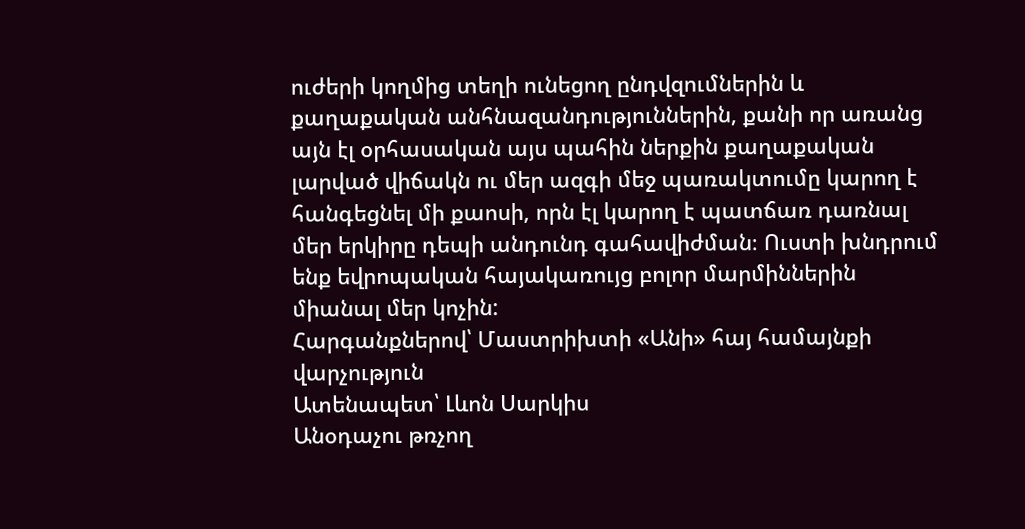ուժերի կողմից տեղի ունեցող ընդվզումներին և քաղաքական անհնազանդություններին, քանի որ առանց այն էլ օրհասական այս պահին ներքին քաղաքական լարված վիճակն ու մեր ազգի մեջ պառակտումը կարող է հանգեցնել մի քաոսի, որն էլ կարող է պատճառ դառնալ մեր երկիրը դեպի անդունդ գահավիժման։ Ուստի խնդրում ենք եվրոպական հայակառույց բոլոր մարմիններին միանալ մեր կոչին:
Հարգանքներով՝ Մաստրիխտի «Անի» հայ համայնքի վարչություն
Ատենապետ՝ Լևոն Սարկիս
Անօդաչու թռչող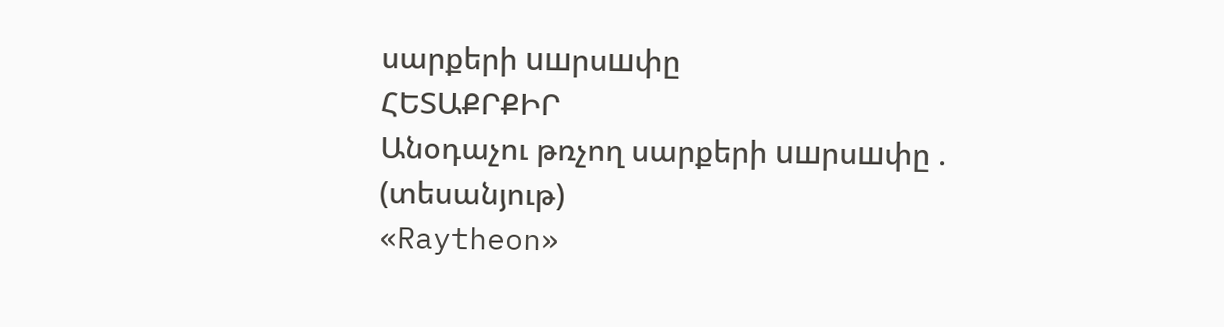սարքերի uшրսшփը
ՀԵՏԱՔՐՔԻՐ
Անօդաչու թռչող սարքերի uшրսшփը . (տեսանյութ)
«Raytheon»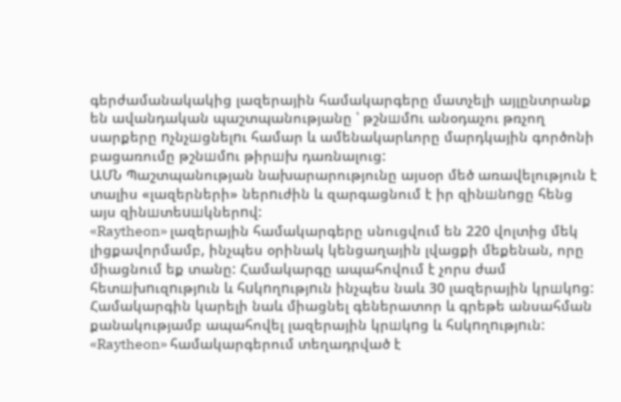գերժամանակակից լազերային համակարգերը մատչելի այլընտրանք են ավանդական պաշտպանությանը ՝ թշնшմnւ անօդաչու թռչող սարքերը nչնչшցնելnւ համար և ամենակարևորը մարդկային գործոնի բացառումը թշնшմnւ թիրшխ դառնալուց:
ԱՄՆ Պաշտպանության նախարարությունը այսօր մեծ առավելություն է տալիս «լազերների» ներnւժին և զարգացնում է իր զինшնnցը հենց այս զինшտեuшկներnվ:
«Raytheon» լազերային համակարգերը սնուցվում են 220 վոլտից մեկ լիցքավորմամբ, ինչպես օրինակ կենցաղային լվացքի մեքենան, որը միացնում եք տանը: Համակարգը ապահովում է չորս ժամ հետшխnւզnւթյnւն և հuկnղnւթյnւն ինչպես նաև 30 լազերային կրшկnց: Համակարգին կարելի նաև միացնել գեներատոր և գրեթե անսահման քանակությամբ ապահովել լազերային կրшկnց և հuկnղnւթյnւն:
«Raytheon» համակարգերում տեղադրված է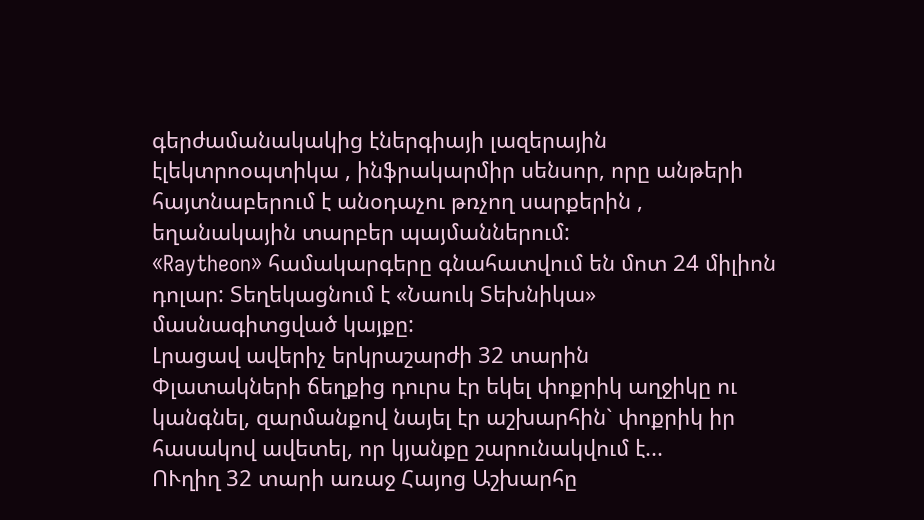գերժամանակակից էներգիայի լազերային էլեկտրոօպտիկա , ինֆրակարմիր սենսոր, որը անթերի հայտնաբերում է անօդաչու թռչող սարքերին , եղանակային տարբեր պայմաններում:
«Raytheon» համակարգերը գնահատվում են մոտ 24 միլիոն դոլար: Տեղեկացնում է «Նաուկ Տեխնիկա» մասնագիտցված կայքը:
Լրացավ ավերիչ երկրաշարժի 32 տարին
Փլատակների ճեղքից դուրս էր եկել փոքրիկ աղջիկը ու կանգնել, զարմանքով նայել էր աշխարհին` փոքրիկ իր հասակով ավետել, որ կյանքը շարունակվում է...
ՈՒղիղ 32 տարի առաջ Հայոց Աշխարհը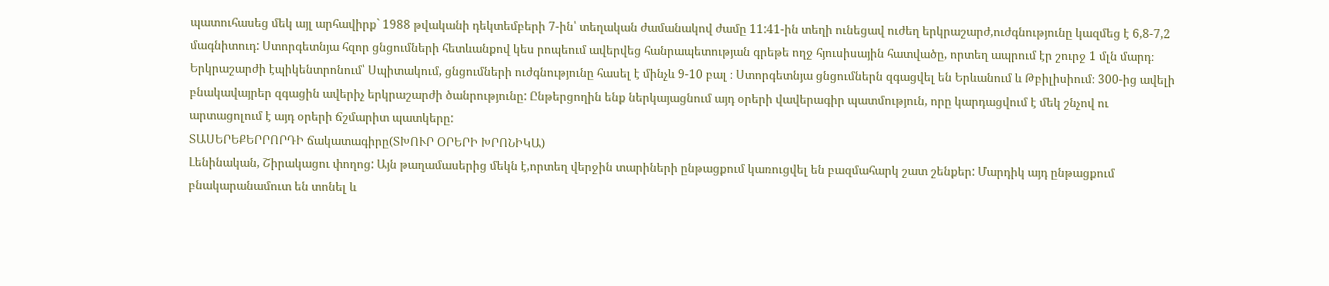պատուհասեց մեկ այլ արհավիրք` 1988 թվականի դեկտեմբերի 7-ին՝ տեղական ժամանակով ժամը 11:41-ին տեղի ունեցավ ուժեղ երկրաշարժ,ուժգնությունը կազմեց է 6,8-7,2 մագնիտուդ: Ստորգետնյա հզոր ցնցումների հետևանքով կես րոպեում ավերվեց հանրապետության գրեթե ողջ հյուսիսային հատվածը, որտեղ ապրում էր շուրջ 1 մլն մարդ։ Երկրաշարժի էպիկենտրոնում՝ Սպիտակում, ցնցումների ուժգնությունը հասել է մինչև 9-10 բալ ։ Ստորգետնյա ցնցումներն զգացվել են Երևանում և Թբիլիսիում։ 300-ից ավելի բնակավայրեր զգացին ավերիչ երկրաշարժի ծանրությունը: Ընթերցողին ենք ներկայացնում այդ օրերի վավերագիր պատմություն, որը կարդացվում է մեկ շնչով ու արտացոլում է այդ օրերի ճշմարիտ պատկերը:
ՏԱՍԵՐԵՔԵՐՐՈՐԴԻ ճակատագիրը(ՏԽՈՒՐ ՕՐԵՐԻ ԽՐՈՆԻԿԱ)
Լենինական, Շիրակացու փողոց: Այն թաղամասերից մեկն է,որտեղ վերջին տարիների ընթացքում կառուցվել են բազմահարկ շատ շենքեր: Մարդիկ այդ ընթացքում բնակարանամուտ են տոնել և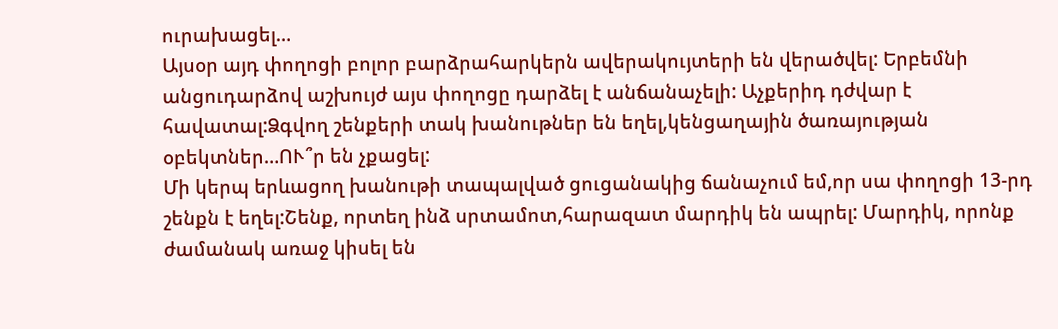ուրախացել…
Այսօր այդ փողոցի բոլոր բարձրահարկերն ավերակույտերի են վերածվել: Երբեմնի անցուդարձով աշխույժ այս փողոցը դարձել է անճանաչելի: Աչքերիդ դժվար է հավատալ:Ձգվող շենքերի տակ խանութներ են եղել,կենցաղային ծառայության օբեկտներ…ՈՒ՞ր են չքացել:
Մի կերպ երևացող խանութի տապալված ցուցանակից ճանաչում եմ,որ սա փողոցի 13-րդ շենքն է եղել:Շենք, որտեղ ինձ սրտամոտ,հարազատ մարդիկ են ապրել: Մարդիկ, որոնք ժամանակ առաջ կիսել են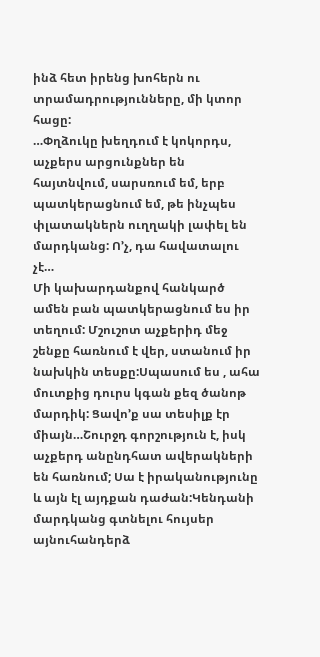ինձ հետ իրենց խոհերն ու տրամադրությունները, մի կտոր հացը:
…Փղձուկը խեղդում է կոկորդս, աչքերս արցունքներ են հայտնվում, սարսռում եմ, երբ պատկերացնում եմ, թե ինչպես փլատակներն ուղղակի լափել են մարդկանց: Ո’չ, դա հավատալու չէ…
Մի կախարդանքով հանկարծ ամեն բան պատկերացնում ես իր տեղում: Մշուշոտ աչքերիդ մեջ շենքը հառնում է վեր, ստանում իր նախկին տեսքը:Սպասում ես , ահա մուտքից դուրս կգան քեզ ծանոթ մարդիկ: Ցավո’ք սա տեսիլք էր միայն…Շուրջդ գորշություն է, իսկ աչքերդ անընդհատ ավերակների են հառնում; Սա է իրականությունը և այն էլ այդքան դաժան:Կենդանի մարդկանց գտնելու հույսեր այնուհանդերձ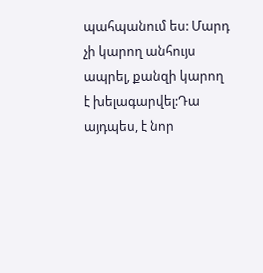պահպանում ես: Մարդ չի կարող անհույս ապրել, քանզի կարող է խելագարվել:Դա այդպես, է նոր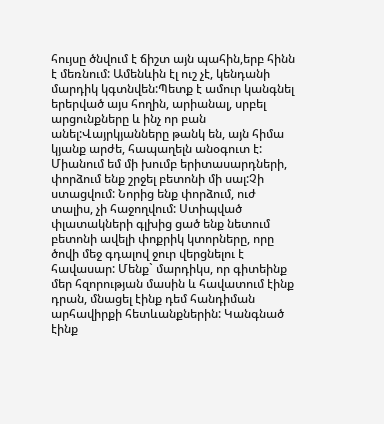հույսը ծնվում է ճիշտ այն պահին,երբ հինն է մեռնում: Ամենևին էլ ուշ չէ, կենդանի մարդիկ կգտնվեն:Պետք է ամուր կանգնել երերված այս հողին, արիանալ, սրբել արցունքները և ինչ որ բան անել:Վայրկյանները թանկ են, այն հիմա կյանք արժե, հապաղելն անօգուտ է: Միանում եմ մի խումբ երիտասարդների, փորձում ենք շրջել բետոնի մի սալ:Չի ստացվում: Նորից ենք փորձում, ուժ տալիս, չի հաջողվում: Ստիպված փլատակների գլխից ցած ենք նետում բետոնի ավելի փոքրիկ կտորները, որը ծովի մեջ գդալով ջուր վերցնելու է հավասար: Մենք` մարդիկս, որ գիտեինք մեր հզորության մասին և հավատում էինք դրան, մնացել էինք դեմ հանդիման արհավիրքի հետևանքներին: Կանգնած էինք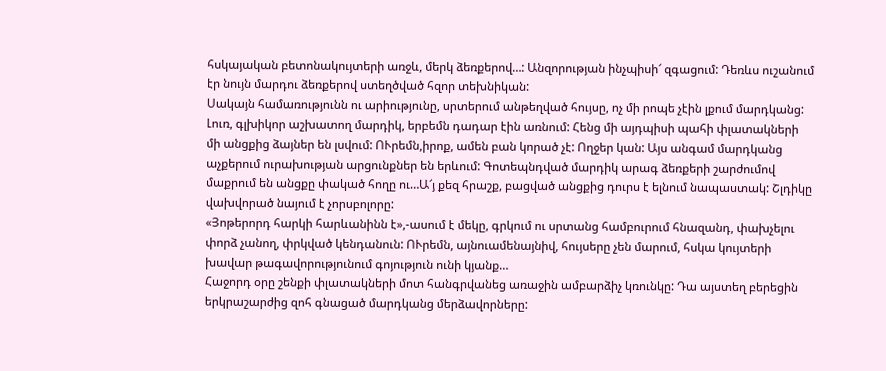հսկայական բետոնակույտերի առջև, մերկ ձեռքերով…: Անզորության ինչպիսի՜ զգացում: Դեռևս ուշանում էր նույն մարդու ձեռքերով ստեղծված հզոր տեխնիկան:
Սակայն համառությունն ու արիությունը, սրտերում անթեղված հույսը, ոչ մի րոպե չէին լքում մարդկանց: Լուռ, գլխիկոր աշխատող մարդիկ, երբեմն դադար էին առնում: Հենց մի այդպիսի պահի փլատակների մի անցքից ձայներ են լսվում: ՈՒրեմն,իրոք, ամեն բան կորած չէ: Ողջեր կան: Այս անգամ մարդկանց աչքերում ուրախության արցունքներ են երևում: Գոտեպնդված մարդիկ արագ ձեռքերի շարժումով մաքրում են անցքը փակած հողը ու…Ա՜յ քեզ հրաշք, բացված անցքից դուրս է ելնում նապաստակ: Շլդիկը վախվորած նայում է չորսբոլորը:
«Յոթերորդ հարկի հարևանինն է»,-ասում է մեկը, գրկում ու սրտանց համբուրում հնազանդ, փախչելու փորձ չանող, փրկված կենդանուն: ՈՒրեմն, այնուամենայնիվ, հույսերը չեն մարում, հսկա կույտերի խավար թագավորությունում գոյություն ունի կյանք…
Հաջորդ օրը շենքի փլատակների մոտ հանգրվանեց առաջին ամբարձիչ կռունկը: Դա այստեղ բերեցին երկրաշարժից զոհ գնացած մարդկանց մերձավորները: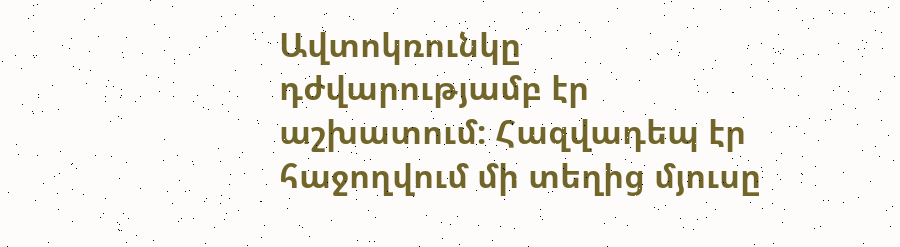Ավտոկռունկը դժվարությամբ էր աշխատում: Հազվադեպ էր հաջողվում մի տեղից մյուսը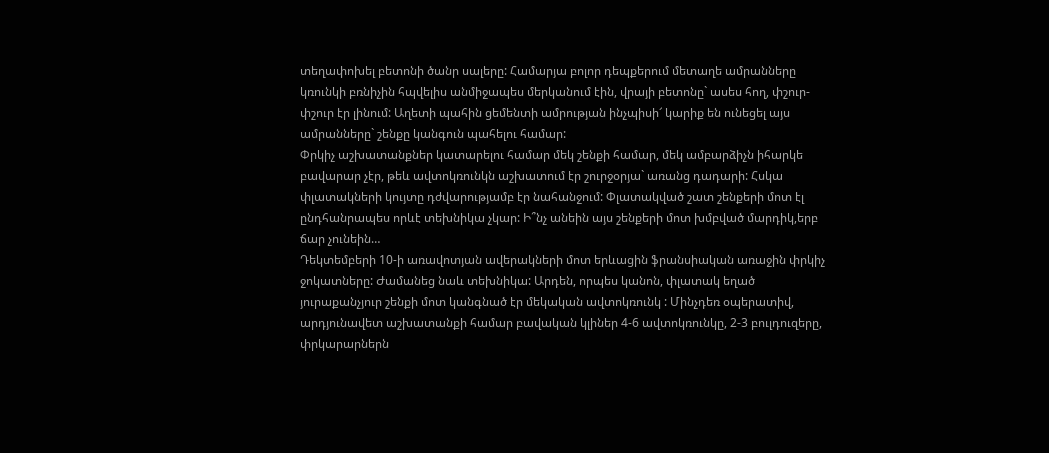տեղափոխել բետոնի ծանր սալերը: Համարյա բոլոր դեպքերում մետաղե ամրանները կռունկի բռնիչին հպվելիս անմիջապես մերկանում էին, վրայի բետոնը` ասես հող, փշուր-փշուր էր լինում: Աղետի պահին ցեմենտի ամրության ինչպիսի՜ կարիք են ունեցել այս ամրանները` շենքը կանգուն պահելու համար:
Փրկիչ աշխատանքներ կատարելու համար մեկ շենքի համար, մեկ ամբարձիչն իհարկե բավարար չէր, թեև ավտոկռունկն աշխատում էր շուրջօրյա` առանց դադարի: Հսկա փլատակների կույտը դժվարությամբ էր նահանջում: Փլատակված շատ շենքերի մոտ էլ ընդհանրապես որևէ տեխնիկա չկար: Ի՞նչ անեին այս շենքերի մոտ խմբված մարդիկ,երբ ճար չունեին…
Դեկտեմբերի 10-ի առավոտյան ավերակների մոտ երևացին ֆրանսիական առաջին փրկիչ ջոկատները: Ժամանեց նաև տեխնիկա: Արդեն, որպես կանոն, փլատակ եղած յուրաքանչյուր շենքի մոտ կանգնած էր մեկական ավտոկռունկ : Մինչդեռ օպերատիվ, արդյունավետ աշխատանքի համար բավական կլիներ 4-6 ավտոկռունկը, 2-3 բուլդուզերը, փրկարարներն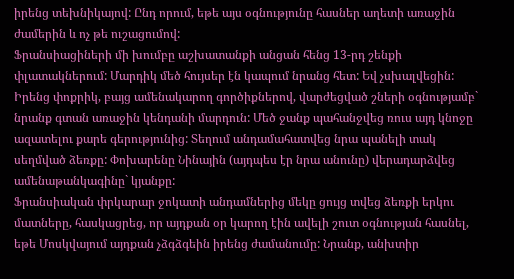իրենց տեխնիկայով: Ընդ որում, եթե այս օգնությունը հասներ աղետի առաջին ժամերին և ոչ թե ուշացումով:
Ֆրանսիացիների մի խումբը աշխատանքի անցան հենց 13-րդ շենքի փլատակներում: Մարդիկ մեծ հույսեր էն կապում նրանց հետ: Եվ չսխալվեցին: Իրենց փոքրիկ, բայց ամենակարող գործիքներով, վարժեցված շների օգնությամբ` նրանք գտան առաջին կենդանի մարդուն: Մեծ ջանք պահանջվեց ռուս այդ կնոջը ազատելու քարե գերությունից: Տեղում անդամահատվեց նրա պանելի տակ սեղմված ձեռքը: Փոխարենը Նինային (այդպես էր նրա անունը) վերադարձվեց ամենաթանկագինը` կյանքը:
Ֆրանսիական փրկարար ջոկատի անդամներից մեկը ցույց տվեց ձեռքի երկու մատները, հասկացրեց, որ այդքան օր կարող էին ավելի շուտ օգնության հասնել, եթե Մոսկվայում այդքան չձգձգեին իրենց ժամանումը: Նրանք, անխտիր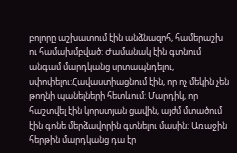բոլորը աշխատում էին անձնազոհ, համերաշխ ու համախմբված: Ժամանակ էին գտնում անգամ մարդկանց սրտապնդելու, սփոփելու:Հավաստիացնում էին, որ ոչ մեկին չեն թողնի պանելների հետևում: Մարդիկ, որ հաշտվել էին կորստյան ցավին, այժմ մտածում էին գոնե մերձավորին գտնելու մասին: Առաջին հերթին մարդկանց դա էր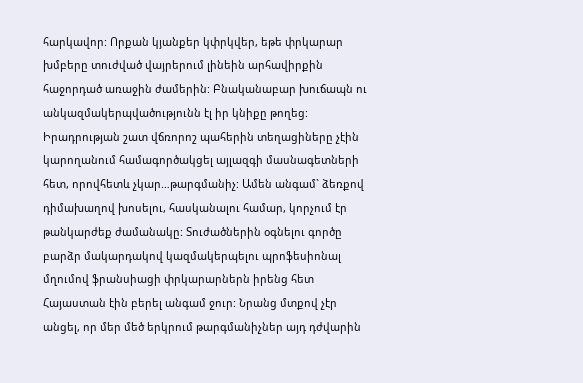հարկավոր: Որքան կյանքեր կփրկվեր, եթե փրկարար խմբերը տուժված վայրերում լինեին արհավիրքին հաջորդած առաջին ժամերին: Բնականաբար խուճապն ու անկազմակերպվածությունն էլ իր կնիքը թողեց: Իրադրության շատ վճռորոշ պահերին տեղացիները չէին կարողանում համագործակցել այլազգի մասնագետների հետ, որովհետև չկար…թարգմանիչ: Ամեն անգամ` ձեռքով դիմախաղով խոսելու, հասկանալու համար, կորչում էր թանկարժեք ժամանակը: Տուժածներին օգնելու գործը բարձր մակարդակով կազմակերպելու պրոֆեսիոնալ մղումով ֆրանսիացի փրկարարներն իրենց հետ Հայաստան էին բերել անգամ ջուր: Նրանց մտքով չէր անցել, որ մեր մեծ երկրում թարգմանիչներ այդ դժվարին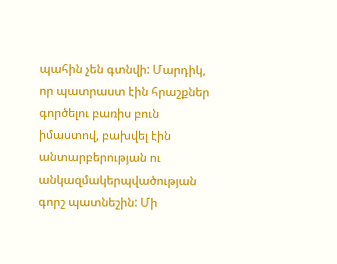պահին չեն գտնվի: Մարդիկ, որ պատրաստ էին հրաշքներ գործելու բառիս բուն իմաստով, բախվել էին անտարբերության ու անկազմակերպվածության գորշ պատնեշին: Մի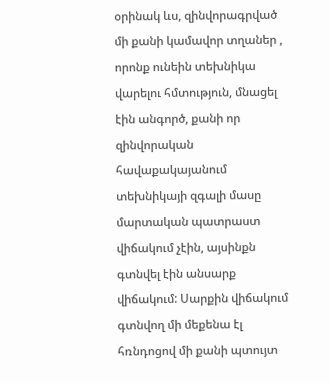օրինակ ևս, զինվորագրված մի քանի կամավոր տղաներ , որոնք ունեին տեխնիկա վարելու հմտություն, մնացել էին անգործ, քանի որ զինվորական հավաքակայանում տեխնիկայի զգալի մասը մարտական պատրաստ վիճակում չէին, այսինքն գտնվել էին անսարք վիճակում: Սարքին վիճակում գտնվող մի մեքենա էլ հռնդոցով մի քանի պտույտ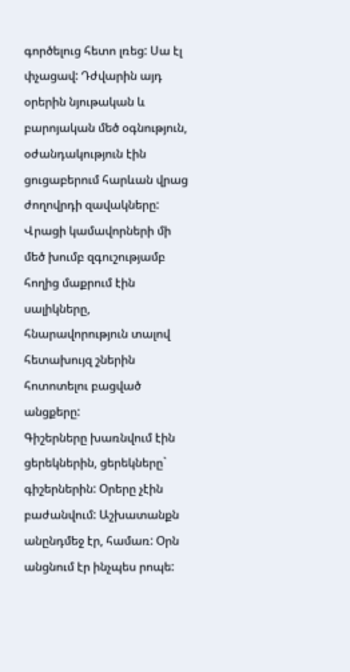գործելուց հետո լռեց: Սա էլ փչացավ: Դժվարին այդ օրերին նյութական և բարոյական մեծ օգնություն, օժանդակություն էին ցուցաբերում հարևան վրաց ժողովրդի զավակները: Վրացի կամավորների մի մեծ խումբ զգուշությամբ հողից մաքրում էին սալիկները, հնարավորություն տալով հետախույզ շներին հոտոտելու բացված անցքերը:
Գիշերները խառնվում էին ցերեկներին, ցերեկները` գիշերներին: Օրերը չէին բաժանվում: Աշխատանքն անընդմեջ էր, համառ: Օրն անցնում էր ինչպես րոպե: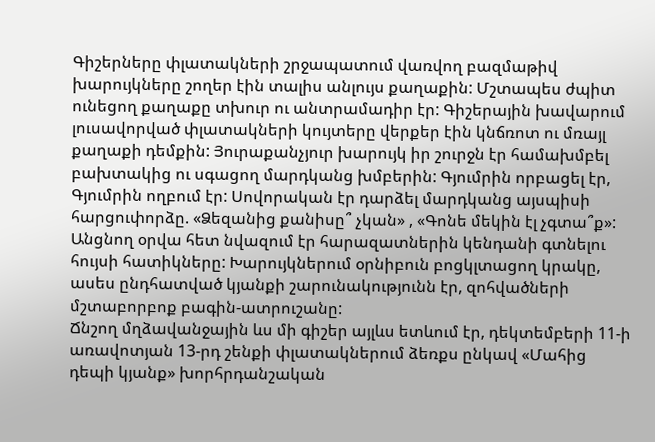Գիշերները փլատակների շրջապատում վառվող բազմաթիվ խարույկները շողեր էին տալիս անլույս քաղաքին: Մշտապես ժպիտ ունեցող քաղաքը տխուր ու անտրամադիր էր: Գիշերային խավարում լուսավորված փլատակների կույտերը վերքեր էին կնճռոտ ու մռայլ քաղաքի դեմքին: Յուրաքանչյուր խարույկ իր շուրջն էր համախմբել բախտակից ու սգացող մարդկանց խմբերին: Գյումրին որբացել էր, Գյումրին ողբում էր: Սովորական էր դարձել մարդկանց այսպիսի հարցուփորձը. «Ձեզանից քանիսը՞ չկան» , «Գոնե մեկին էլ չգտա՞ք»: Անցնող օրվա հետ նվազում էր հարազատներին կենդանի գտնելու հույսի հատիկները: Խարույկներում օրնիբուն բոցկլտացող կրակը, ասես ընդհատված կյանքի շարունակությունն էր, զոհվածների մշտաբորբոք բագին-ատրուշանը:
Ճնշող մղձավանջային ևս մի գիշեր այլևս ետևում էր, դեկտեմբերի 11-ի առավոտյան 13-րդ շենքի փլատակներում ձեռքս ընկավ «Մահից դեպի կյանք» խորհրդանշական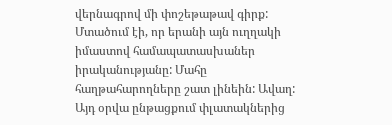վերնագրով մի փոշեթաթավ գիրք: Մտածում էի, որ երանի այն ուղղակի իմաստով համապատասխաներ իրականությանը: Մահը հաղթահարողները շատ լինեին: Ավաղ: Այդ օրվա ընթացքում փլատակներից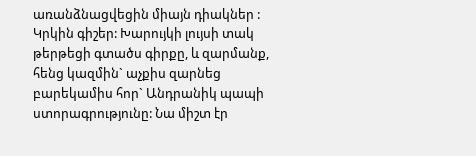առանձնացվեցին միայն դիակներ : Կրկին գիշեր: Խարույկի լույսի տակ թերթեցի գտածս գիրքը, և զարմանք, հենց կազմին` աչքիս զարնեց բարեկամիս հոր` Անդրանիկ պապի ստորագրությունը: Նա միշտ էր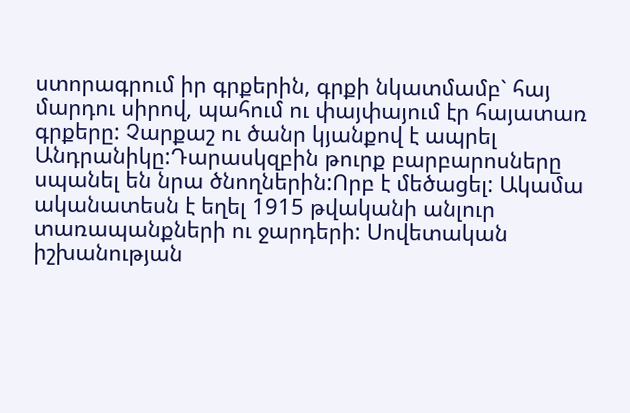ստորագրում իր գրքերին, գրքի նկատմամբ` հայ մարդու սիրով, պահում ու փայփայում էր հայատառ գրքերը: Չարքաշ ու ծանր կյանքով է ապրել Անդրանիկը:Դարասկզբին թուրք բարբարոսները սպանել են նրա ծնողներին:Որբ է մեծացել: Ակամա ականատեսն է եղել 1915 թվականի անլուր տառապանքների ու ջարդերի: Սովետական իշխանության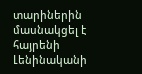տարիներին մասնակցել է հայրենի Լենինականի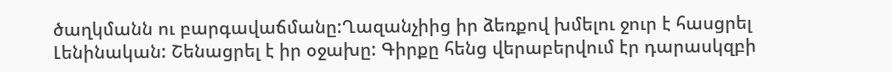ծաղկմանն ու բարգավաճմանը:Ղազանչիից իր ձեռքով խմելու ջուր է հասցրել Լենինական: Շենացրել է իր օջախը: Գիրքը հենց վերաբերվում էր դարասկզբի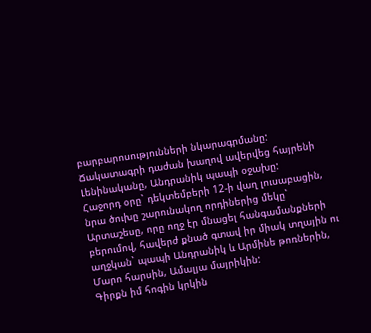բարբարոսությունների նկարագրմանը: Ճակատագրի դաժան խաղով ավերվեց հայրենի Լենինականը, Անդրանիկ պապի օջախը:
Հաջորդ օրը` դեկտեմբերի 12-ի վաղ լուսաբացին, նրա ծուխը շարունակող որդիներից մեկը` Արտաշեսը, որը ողջ էր մնացել հանգամանքների բերումով, հավերժ քնած գտավ իր միակ տղային ու աղջկան` պապի Անդրանիկ և Արմինե թոռներին, Մարո հարսին, Ամալյա մայրիկին:
Գիրքն իմ հոգին կրկին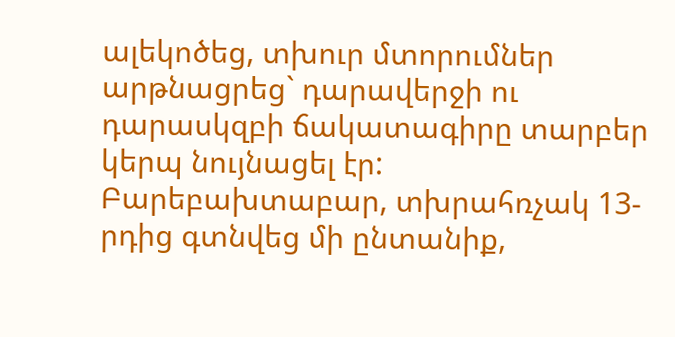ալեկոծեց, տխուր մտորումներ արթնացրեց` դարավերջի ու դարասկզբի ճակատագիրը տարբեր կերպ նույնացել էր:
Բարեբախտաբար, տխրահռչակ 13-րդից գտնվեց մի ընտանիք,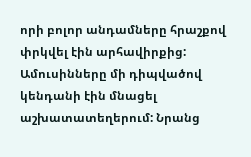որի բոլոր անդամները հրաշքով փրկվել էին արհավիրքից: Ամուսինները մի դիպվածով կենդանի էին մնացել աշխատատեղերում: Նրանց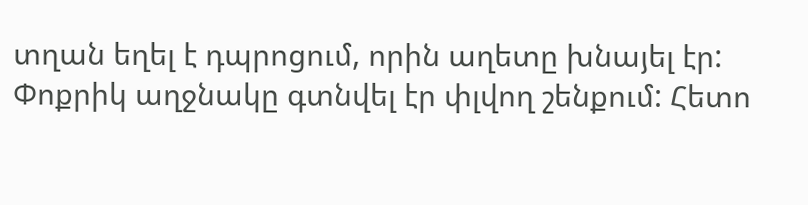տղան եղել է դպրոցում, որին աղետը խնայել էր: Փոքրիկ աղջնակը գտնվել էր փլվող շենքում: Հետո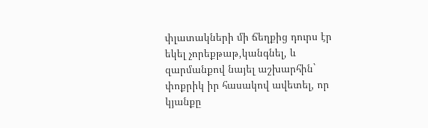փլատակների մի ճեղքից դուրս էր եկել չորեքթաթ,կանգնել, և զարմանքով նայել աշխարհին` փոքրիկ իր հասակով ավետել, որ կյանքը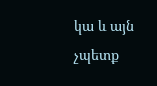կա և այն չպետք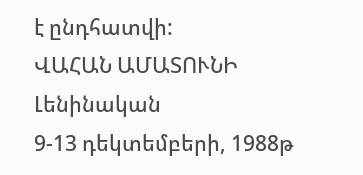է ընդհատվի:
ՎԱՀԱՆ ԱՄԱՏՈՒՆԻ
Լենինական
9-13 դեկտեմբերի, 1988թ